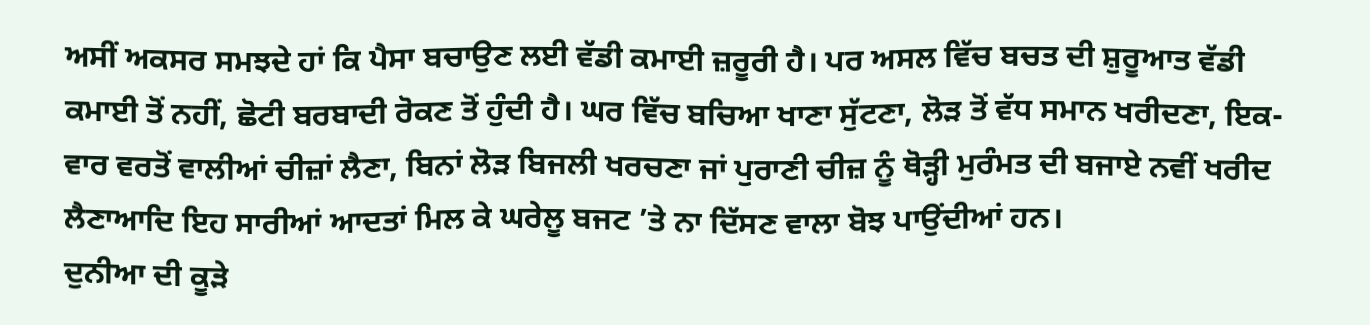ਅਸੀਂ ਅਕਸਰ ਸਮਝਦੇ ਹਾਂ ਕਿ ਪੈਸਾ ਬਚਾਉਣ ਲਈ ਵੱਡੀ ਕਮਾਈ ਜ਼ਰੂਰੀ ਹੈ। ਪਰ ਅਸਲ ਵਿੱਚ ਬਚਤ ਦੀ ਸ਼ੁਰੂਆਤ ਵੱਡੀ ਕਮਾਈ ਤੋਂ ਨਹੀਂ, ਛੋਟੀ ਬਰਬਾਦੀ ਰੋਕਣ ਤੋਂ ਹੁੰਦੀ ਹੈ। ਘਰ ਵਿੱਚ ਬਚਿਆ ਖਾਣਾ ਸੁੱਟਣਾ, ਲੋੜ ਤੋਂ ਵੱਧ ਸਮਾਨ ਖਰੀਦਣਾ, ਇਕ-ਵਾਰ ਵਰਤੋਂ ਵਾਲੀਆਂ ਚੀਜ਼ਾਂ ਲੈਣਾ, ਬਿਨਾਂ ਲੋੜ ਬਿਜਲੀ ਖਰਚਣਾ ਜਾਂ ਪੁਰਾਣੀ ਚੀਜ਼ ਨੂੰ ਥੋੜ੍ਹੀ ਮੁਰੰਮਤ ਦੀ ਬਜਾਏ ਨਵੀਂ ਖਰੀਦ ਲੈਣਾਆਦਿ ਇਹ ਸਾਰੀਆਂ ਆਦਤਾਂ ਮਿਲ ਕੇ ਘਰੇਲੂ ਬਜਟ ’ਤੇ ਨਾ ਦਿੱਸਣ ਵਾਲਾ ਬੋਝ ਪਾਉਂਦੀਆਂ ਹਨ।
ਦੁਨੀਆ ਦੀ ਕੂੜੇ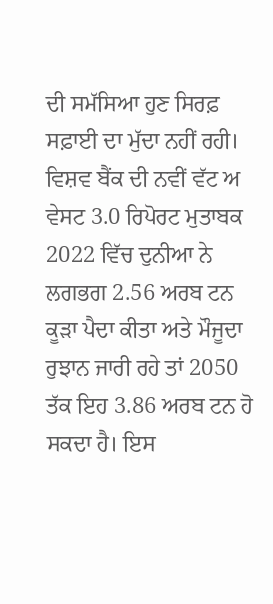ਦੀ ਸਮੱਸਿਆ ਹੁਣ ਸਿਰਫ਼ ਸਫ਼ਾਈ ਦਾ ਮੁੱਦਾ ਨਹੀਂ ਰਹੀ। ਵਿਸ਼ਵ ਬੈਂਕ ਦੀ ਨਵੀਂ ਵੱਟ ਅ ਵੇਸਟ 3.0 ਰਿਪੋਰਟ ਮੁਤਾਬਕ 2022 ਵਿੱਚ ਦੁਨੀਆ ਨੇ ਲਗਭਗ 2.56 ਅਰਬ ਟਨ ਕੂੜਾ ਪੈਦਾ ਕੀਤਾ ਅਤੇ ਮੌਜੂਦਾ ਰੁਝਾਨ ਜਾਰੀ ਰਹੇ ਤਾਂ 2050 ਤੱਕ ਇਹ 3.86 ਅਰਬ ਟਨ ਹੋ ਸਕਦਾ ਹੈ। ਇਸ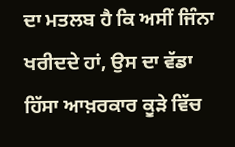ਦਾ ਮਤਲਬ ਹੈ ਕਿ ਅਸੀਂ ਜਿੰਨਾ ਖਰੀਦਦੇ ਹਾਂ, ਉਸ ਦਾ ਵੱਡਾ ਹਿੱਸਾ ਆਖ਼ਰਕਾਰ ਕੂੜੇ ਵਿੱਚ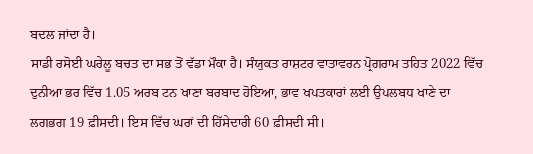ਬਦਲ ਜਾਂਦਾ ਹੈ।
ਸਾਡੀ ਰਸੋਈ ਘਰੇਲੂ ਬਚਤ ਦਾ ਸਭ ਤੋਂ ਵੱਡਾ ਮੌਕਾ ਹੈ। ਸੰਯੁਕਤ ਰਾਸ਼ਟਰ ਵਾਤਾਵਰਨ ਪ੍ਰੋਗਰਾਮ ਤਹਿਤ 2022 ਵਿੱਚ ਦੁਨੀਆ ਭਰ ਵਿੱਚ 1.05 ਅਰਬ ਟਨ ਖਾਣਾ ਬਰਬਾਦ ਹੋਇਆ, ਭਾਵ ਖਪਤਕਾਰਾਂ ਲਈ ਉਪਲਬਧ ਖਾਣੇ ਦਾ ਲਗਭਗ 19 ਫ਼ੀਸਦੀ। ਇਸ ਵਿੱਚ ਘਰਾਂ ਦੀ ਹਿੱਸੇਦਾਰੀ 60 ਫ਼ੀਸਦੀ ਸੀ।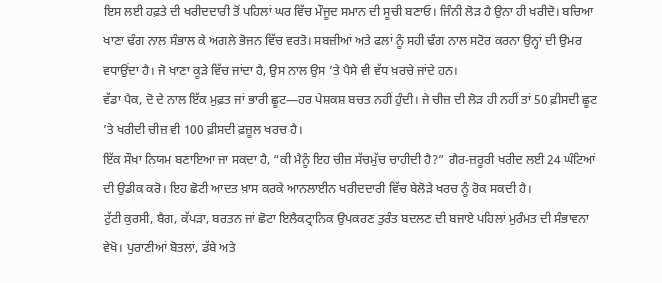ਇਸ ਲਈ ਹਫ਼ਤੇ ਦੀ ਖਰੀਦਦਾਰੀ ਤੋਂ ਪਹਿਲਾਂ ਘਰ ਵਿੱਚ ਮੌਜੂਦ ਸਮਾਨ ਦੀ ਸੂਚੀ ਬਣਾਓ। ਜਿੰਨੀ ਲੋੜ ਹੈ ਉਨਾ ਹੀ ਖਰੀਦੋ। ਬਚਿਆ ਖਾਣਾ ਢੰਗ ਨਾਲ ਸੰਭਾਲ ਕੇ ਅਗਲੇ ਭੋਜਨ ਵਿੱਚ ਵਰਤੋ। ਸਬਜ਼ੀਆਂ ਅਤੇ ਫਲਾਂ ਨੂੰ ਸਹੀ ਢੰਗ ਨਾਲ ਸਟੋਰ ਕਰਨਾ ਉਨ੍ਹਾਂ ਦੀ ਉਮਰ ਵਧਾਉਂਦਾ ਹੈ। ਜੋ ਖਾਣਾ ਕੂੜੇ ਵਿੱਚ ਜਾਂਦਾ ਹੈ, ਉਸ ਨਾਲ ਉਸ ’ਤੇ ਪੈਸੇ ਵੀ ਵੱਧ ਖ਼ਰਚੇ ਜਾਂਦੇ ਹਨ।
ਵੱਡਾ ਪੈਕ, ਦੋ ਦੇ ਨਾਲ ਇੱਕ ਮੁਫ਼ਤ ਜਾਂ ਭਾਰੀ ਛੂਟ—ਹਰ ਪੇਸ਼ਕਸ਼ ਬਚਤ ਨਹੀਂ ਹੁੰਦੀ। ਜੇ ਚੀਜ਼ ਦੀ ਲੋੜ ਹੀ ਨਹੀਂ ਤਾਂ 50 ਫ਼ੀਸਦੀ ਛੂਟ ’ਤੇ ਖਰੀਦੀ ਚੀਜ਼ ਵੀ 100 ਫ਼ੀਸਦੀ ਫ਼ਜ਼ੂਲ ਖਰਚ ਹੈ।
ਇੱਕ ਸੌਖਾ ਨਿਯਮ ਬਣਾਇਆ ਜਾ ਸਕਦਾ ਹੈ, “ਕੀ ਮੈਨੂੰ ਇਹ ਚੀਜ਼ ਸੱਚਮੁੱਚ ਚਾਹੀਦੀ ਹੈ?” ਗੈਰ-ਜ਼ਰੂਰੀ ਖਰੀਦ ਲਈ 24 ਘੰਟਿਆਂ ਦੀ ਉਡੀਕ ਕਰੋ। ਇਹ ਛੋਟੀ ਆਦਤ ਖ਼ਾਸ ਕਰਕੇ ਆਨਲਾਈਨ ਖਰੀਦਦਾਰੀ ਵਿੱਚ ਬੇਲੋੜੇ ਖਰਚ ਨੂੰ ਰੋਕ ਸਕਦੀ ਹੈ।
ਟੁੱਟੀ ਕੁਰਸੀ, ਬੈਗ, ਕੱਪੜਾ, ਬਰਤਨ ਜਾਂ ਛੋਟਾ ਇਲੈਕਟ੍ਰਾਨਿਕ ਉਪਕਰਣ ਤੁਰੰਤ ਬਦਲਣ ਦੀ ਬਜਾਏ ਪਹਿਲਾਂ ਮੁਰੰਮਤ ਦੀ ਸੰਭਾਵਨਾ ਵੇਖੋ। ਪੁਰਾਣੀਆਂ ਬੋਤਲਾਂ, ਡੱਬੇ ਅਤੇ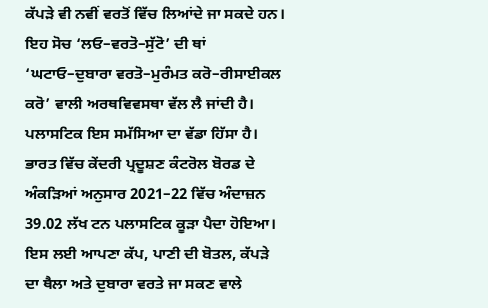ਕੱਪੜੇ ਵੀ ਨਵੀਂ ਵਰਤੋਂ ਵਿੱਚ ਲਿਆਂਦੇ ਜਾ ਸਕਦੇ ਹਨ।
ਇਹ ਸੋਚ ‘ਲਓ–ਵਰਤੋ–ਸੁੱਟੋ’ ਦੀ ਥਾਂ ‘ਘਟਾਓ–ਦੁਬਾਰਾ ਵਰਤੋ–ਮੁਰੰਮਤ ਕਰੋ–ਰੀਸਾਈਕਲ ਕਰੋ’ ਵਾਲੀ ਅਰਥਵਿਵਸਥਾ ਵੱਲ ਲੈ ਜਾਂਦੀ ਹੈ।
ਪਲਾਸਟਿਕ ਇਸ ਸਮੱਸਿਆ ਦਾ ਵੱਡਾ ਹਿੱਸਾ ਹੈ। ਭਾਰਤ ਵਿੱਚ ਕੇਂਦਰੀ ਪ੍ਰਦੂਸ਼ਣ ਕੰਟਰੋਲ ਬੋਰਡ ਦੇ ਅੰਕੜਿਆਂ ਅਨੁਸਾਰ 2021–22 ਵਿੱਚ ਅੰਦਾਜ਼ਨ 39.02 ਲੱਖ ਟਨ ਪਲਾਸਟਿਕ ਕੂੜਾ ਪੈਦਾ ਹੋਇਆ। ਇਸ ਲਈ ਆਪਣਾ ਕੱਪ, ਪਾਣੀ ਦੀ ਬੋਤਲ, ਕੱਪੜੇ ਦਾ ਥੈਲਾ ਅਤੇ ਦੁਬਾਰਾ ਵਰਤੇ ਜਾ ਸਕਣ ਵਾਲੇ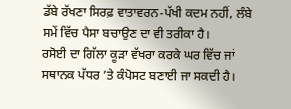ਡੱਬੇ ਰੱਖਣਾ ਸਿਰਫ਼ ਵਾਤਾਵਰਨ-ਪੱਖੀ ਕਦਮ ਨਹੀਂ, ਲੰਬੇ ਸਮੇਂ ਵਿੱਚ ਪੈਸਾ ਬਚਾਉਣ ਦਾ ਵੀ ਤਰੀਕਾ ਹੈ।
ਰਸੋਈ ਦਾ ਗਿੱਲਾ ਕੂੜਾ ਵੱਖਰਾ ਕਰਕੇ ਘਰ ਵਿੱਚ ਜਾਂ ਸਥਾਨਕ ਪੱਧਰ ’ਤੇ ਕੰਪੋਸਟ ਬਣਾਈ ਜਾ ਸਕਦੀ ਹੈ।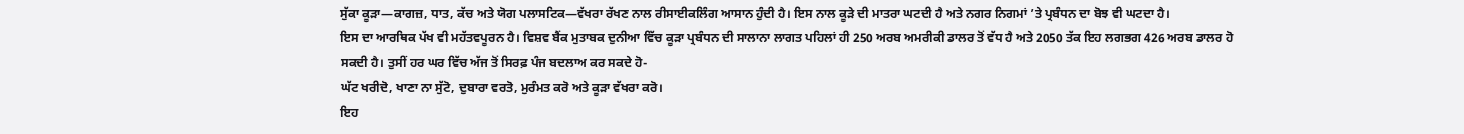ਸੁੱਕਾ ਕੂੜਾ—ਕਾਗਜ਼, ਧਾਤ, ਕੱਚ ਅਤੇ ਯੋਗ ਪਲਾਸਟਿਕ—ਵੱਖਰਾ ਰੱਖਣ ਨਾਲ ਰੀਸਾਈਕਲਿੰਗ ਆਸਾਨ ਹੁੰਦੀ ਹੈ। ਇਸ ਨਾਲ ਕੂੜੇ ਦੀ ਮਾਤਰਾ ਘਟਦੀ ਹੈ ਅਤੇ ਨਗਰ ਨਿਗਮਾਂ ’ਤੇ ਪ੍ਰਬੰਧਨ ਦਾ ਬੋਝ ਵੀ ਘਟਦਾ ਹੈ।
ਇਸ ਦਾ ਆਰਥਿਕ ਪੱਖ ਵੀ ਮਹੱਤਵਪੂਰਨ ਹੈ। ਵਿਸ਼ਵ ਬੈਂਕ ਮੁਤਾਬਕ ਦੁਨੀਆ ਵਿੱਚ ਕੂੜਾ ਪ੍ਰਬੰਧਨ ਦੀ ਸਾਲਾਨਾ ਲਾਗਤ ਪਹਿਲਾਂ ਹੀ 250 ਅਰਬ ਅਮਰੀਕੀ ਡਾਲਰ ਤੋਂ ਵੱਧ ਹੈ ਅਤੇ 2050 ਤੱਕ ਇਹ ਲਗਭਗ 426 ਅਰਬ ਡਾਲਰ ਹੋ ਸਕਦੀ ਹੈ। ਤੁਸੀਂ ਹਰ ਘਰ ਵਿੱਚ ਅੱਜ ਤੋਂ ਸਿਰਫ਼ ਪੰਜ ਬਦਲਾਅ ਕਰ ਸਕਦੇ ਹੋ-
ਘੱਟ ਖਰੀਦੋ, ਖਾਣਾ ਨਾ ਸੁੱਟੋ, ਦੁਬਾਰਾ ਵਰਤੋ, ਮੁਰੰਮਤ ਕਰੋ ਅਤੇ ਕੂੜਾ ਵੱਖਰਾ ਕਰੋ।
ਇਹ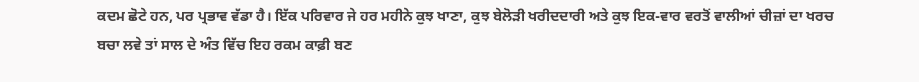ਕਦਮ ਛੋਟੇ ਹਨ, ਪਰ ਪ੍ਰਭਾਵ ਵੱਡਾ ਹੈ। ਇੱਕ ਪਰਿਵਾਰ ਜੇ ਹਰ ਮਹੀਨੇ ਕੁਝ ਖਾਣਾ, ਕੁਝ ਬੇਲੋੜੀ ਖਰੀਦਦਾਰੀ ਅਤੇ ਕੁਝ ਇਕ-ਵਾਰ ਵਰਤੋਂ ਵਾਲੀਆਂ ਚੀਜ਼ਾਂ ਦਾ ਖਰਚ ਬਚਾ ਲਵੇ ਤਾਂ ਸਾਲ ਦੇ ਅੰਤ ਵਿੱਚ ਇਹ ਰਕਮ ਕਾਫ਼ੀ ਬਣ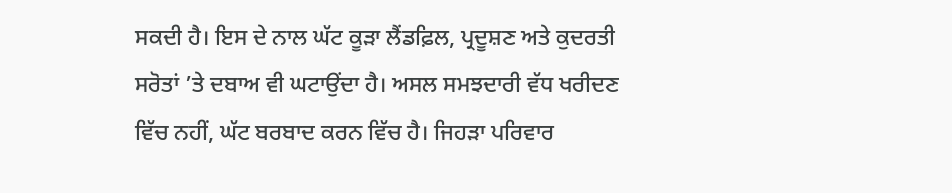ਸਕਦੀ ਹੈ। ਇਸ ਦੇ ਨਾਲ ਘੱਟ ਕੂੜਾ ਲੈਂਡਫ਼ਿਲ, ਪ੍ਰਦੂਸ਼ਣ ਅਤੇ ਕੁਦਰਤੀ ਸਰੋਤਾਂ ’ਤੇ ਦਬਾਅ ਵੀ ਘਟਾਉਂਦਾ ਹੈ। ਅਸਲ ਸਮਝਦਾਰੀ ਵੱਧ ਖਰੀਦਣ ਵਿੱਚ ਨਹੀਂ, ਘੱਟ ਬਰਬਾਦ ਕਰਨ ਵਿੱਚ ਹੈ। ਜਿਹੜਾ ਪਰਿਵਾਰ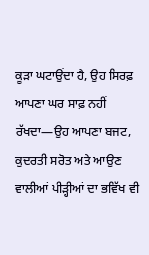ਕੂੜਾ ਘਟਾਉਂਦਾ ਹੈ, ਉਹ ਸਿਰਫ਼ ਆਪਣਾ ਘਰ ਸਾਫ਼ ਨਹੀਂ ਰੱਖਦਾ—ਉਹ ਆਪਣਾ ਬਜਟ, ਕੁਦਰਤੀ ਸਰੋਤ ਅਤੇ ਆਉਣ ਵਾਲੀਆਂ ਪੀੜ੍ਹੀਆਂ ਦਾ ਭਵਿੱਖ ਵੀ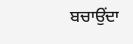ਬਚਾਉਂਦਾ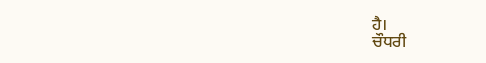ਹੈ।
ਚੌਧਰੀ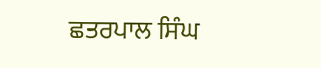ਛਤਰਪਾਲ ਸਿੰਘ